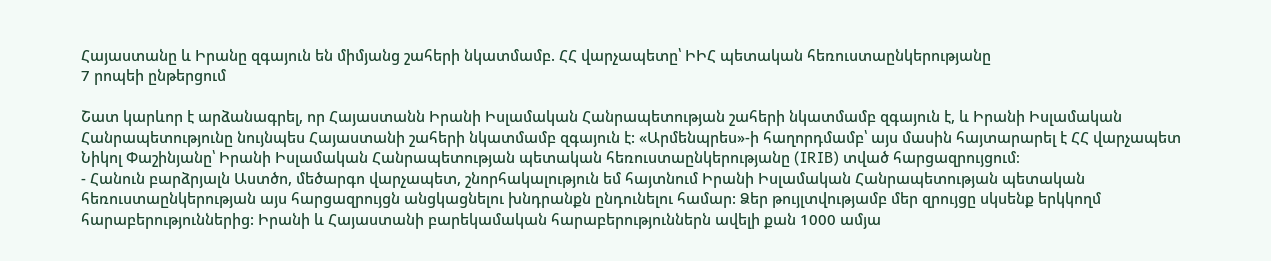Հայաստանը և Իրանը զգայուն են միմյանց շահերի նկատմամբ. ՀՀ վարչապետը՝ ԻԻՀ պետական հեռուստաընկերությանը
7 րոպեի ընթերցում

Շատ կարևոր է արձանագրել, որ Հայաստանն Իրանի Իսլամական Հանրապետության շահերի նկատմամբ զգայուն է, և Իրանի Իսլամական Հանրապետությունը նույնպես Հայաստանի շահերի նկատմամբ զգայուն է: «Արմենպրես»-ի հաղորդմամբ՝ այս մասին հայտարարել է ՀՀ վարչապետ Նիկոլ Փաշինյանը՝ Իրանի Իսլամական Հանրապետության պետական հեռուստաընկերությանը (IRIB) տված հարցազրույցում։
- Հանուն բարձրյալն Աստծո, մեծարգո վարչապետ, շնորհակալություն եմ հայտնում Իրանի Իսլամական Հանրապետության պետական հեռուստաընկերության այս հարցազրույցն անցկացնելու խնդրանքն ընդունելու համար: Ձեր թույլտվությամբ մեր զրույցը սկսենք երկկողմ հարաբերություններից: Իրանի և Հայաստանի բարեկամական հարաբերություններն ավելի քան 1000 ամյա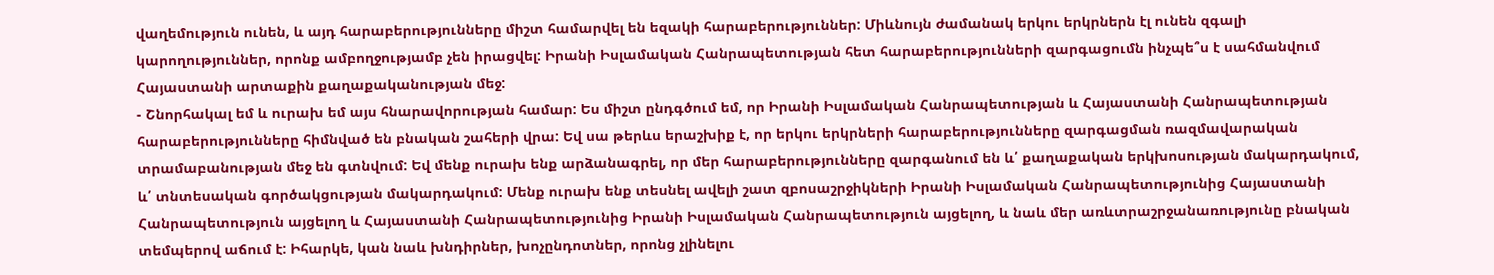վաղեմություն ունեն, և այդ հարաբերությունները միշտ համարվել են եզակի հարաբերություններ: Միևնույն ժամանակ երկու երկրներն էլ ունեն զգալի կարողություններ, որոնք ամբողջությամբ չեն իրացվել: Իրանի Իսլամական Հանրապետության հետ հարաբերությունների զարգացումն ինչպե՞ս է սահմանվում Հայաստանի արտաքին քաղաքականության մեջ:
- Շնորհակալ եմ և ուրախ եմ այս հնարավորության համար: Ես միշտ ընդգծում եմ, որ Իրանի Իսլամական Հանրապետության և Հայաստանի Հանրապետության հարաբերությունները հիմնված են բնական շահերի վրա: Եվ սա թերևս երաշխիք է, որ երկու երկրների հարաբերությունները զարգացման ռազմավարական տրամաբանության մեջ են գտնվում: Եվ մենք ուրախ ենք արձանագրել, որ մեր հարաբերությունները զարգանում են և՛ քաղաքական երկխոսության մակարդակում, և՛ տնտեսական գործակցության մակարդակում: Մենք ուրախ ենք տեսնել ավելի շատ զբոսաշրջիկների Իրանի Իսլամական Հանրապետությունից Հայաստանի Հանրապետություն այցելող և Հայաստանի Հանրապետությունից Իրանի Իսլամական Հանրապետություն այցելող, և նաև մեր առևտրաշրջանառությունը բնական տեմպերով աճում է: Իհարկե, կան նաև խնդիրներ, խոչընդոտներ, որոնց չլինելու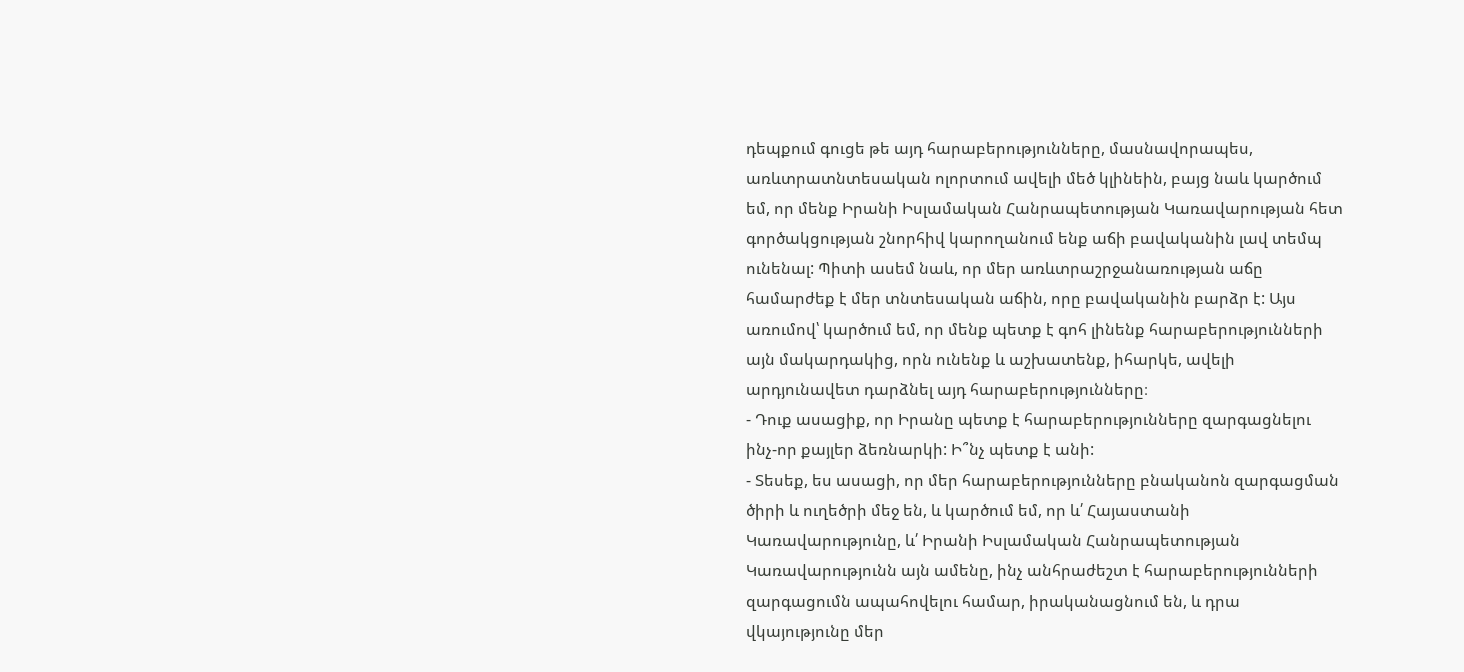դեպքում գուցե թե այդ հարաբերությունները, մասնավորապես, առևտրատնտեսական ոլորտում ավելի մեծ կլինեին, բայց նաև կարծում եմ, որ մենք Իրանի Իսլամական Հանրապետության Կառավարության հետ գործակցության շնորհիվ կարողանում ենք աճի բավականին լավ տեմպ ունենալ: Պիտի ասեմ նաև, որ մեր առևտրաշրջանառության աճը համարժեք է մեր տնտեսական աճին, որը բավականին բարձր է: Այս առումով՝ կարծում եմ, որ մենք պետք է գոհ լինենք հարաբերությունների այն մակարդակից, որն ունենք և աշխատենք, իհարկե, ավելի արդյունավետ դարձնել այդ հարաբերությունները։
- Դուք ասացիք, որ Իրանը պետք է հարաբերությունները զարգացնելու ինչ-որ քայլեր ձեռնարկի: Ի՞նչ պետք է անի:
- Տեսեք, ես ասացի, որ մեր հարաբերությունները բնականոն զարգացման ծիրի և ուղեծրի մեջ են, և կարծում եմ, որ և՛ Հայաստանի Կառավարությունը, և՛ Իրանի Իսլամական Հանրապետության Կառավարությունն այն ամենը, ինչ անհրաժեշտ է հարաբերությունների զարգացումն ապահովելու համար, իրականացնում են, և դրա վկայությունը մեր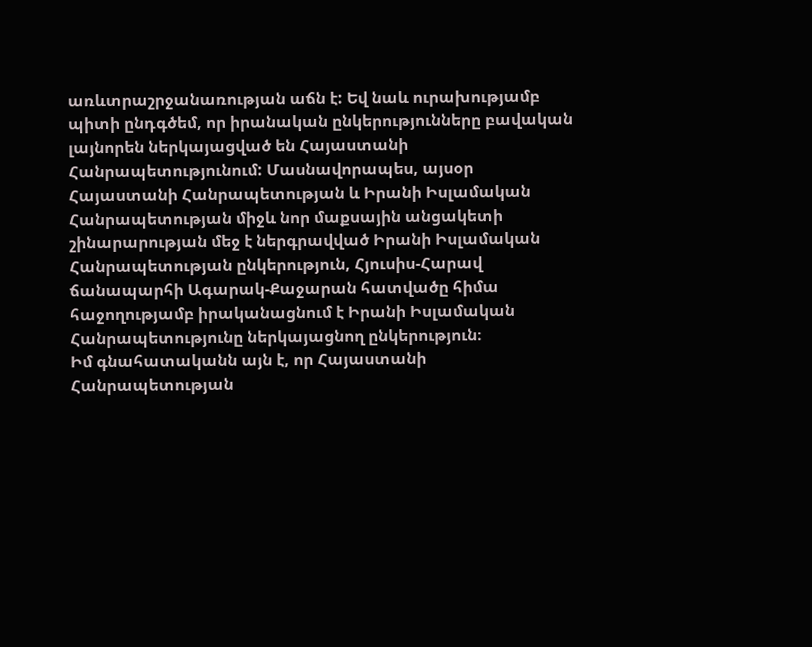առևտրաշրջանառության աճն է: Եվ նաև ուրախությամբ պիտի ընդգծեմ, որ իրանական ընկերությունները բավական լայնորեն ներկայացված են Հայաստանի Հանրապետությունում: Մասնավորապես, այսօր Հայաստանի Հանրապետության և Իրանի Իսլամական Հանրապետության միջև նոր մաքսային անցակետի շինարարության մեջ է ներգրավված Իրանի Իսլամական Հանրապետության ընկերություն, Հյուսիս-Հարավ ճանապարհի Ագարակ-Քաջարան հատվածը հիմա հաջողությամբ իրականացնում է Իրանի Իսլամական Հանրապետությունը ներկայացնող ընկերություն։
Իմ գնահատականն այն է, որ Հայաստանի Հանրապետության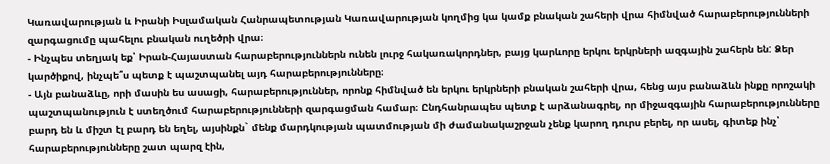Կառավարության և Իրանի Իսլամական Հանրապետության Կառավարության կողմից կա կամք բնական շահերի վրա հիմնված հարաբերությունների զարգացումը պահելու բնական ուղեծրի վրա։
- Ինչպես տեղյակ եք՝ Իրան-Հայաստան հարաբերություններն ունեն լուրջ հակառակորդներ, բայց կարևորը երկու երկրների ազգային շահերն են: Ձեր կարծիքով, ինչպե՞ս պետք է պաշտպանել այդ հարաբերությունները։
- Այն բանաձևը, որի մասին ես ասացի, հարաբերություններ, որոնք հիմնված են երկու երկրների բնական շահերի վրա, հենց այս բանաձևն ինքը որոշակի պաշտպանություն է ստեղծում հարաբերությունների զարգացման համար։ Ընդհանրապես պետք է արձանագրել, որ միջազգային հարաբերությունները բարդ են և միշտ էլ բարդ են եղել, այսինքն` մենք մարդկության պատմության մի ժամանակաշրջան չենք կարող դուրս բերել, որ ասել, գիտեք ինչ՝ հարաբերությունները շատ պարզ էին,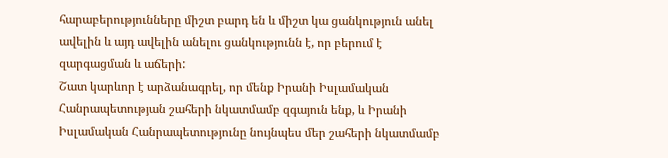հարաբերությունները միշտ բարդ են և միշտ կա ցանկություն անել ավելին և այդ ավելին անելու ցանկությունն է, որ բերում է զարգացման և աճերի:
Շատ կարևոր է արձանագրել, որ մենք Իրանի Իսլամական Հանրապետության շահերի նկատմամբ զգայուն ենք, և Իրանի Իսլամական Հանրապետությունը նույնպես մեր շահերի նկատմամբ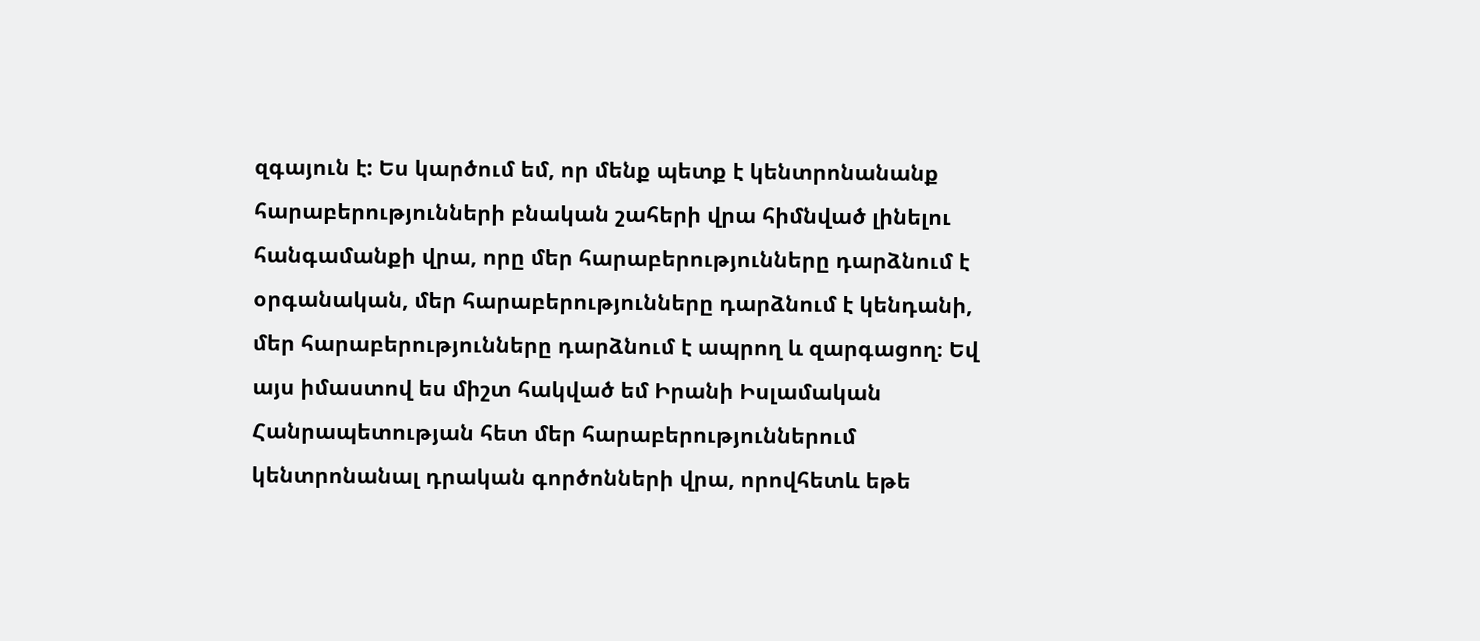զգայուն է: Ես կարծում եմ, որ մենք պետք է կենտրոնանանք հարաբերությունների բնական շահերի վրա հիմնված լինելու հանգամանքի վրա, որը մեր հարաբերությունները դարձնում է օրգանական, մեր հարաբերությունները դարձնում է կենդանի, մեր հարաբերությունները դարձնում է ապրող և զարգացող։ Եվ այս իմաստով ես միշտ հակված եմ Իրանի Իսլամական Հանրապետության հետ մեր հարաբերություններում կենտրոնանալ դրական գործոնների վրա, որովհետև եթե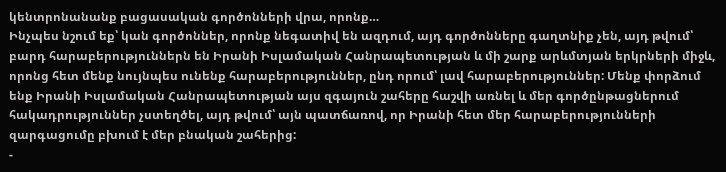կենտրոնանանք բացասական գործոնների վրա, որոնք…
Ինչպես նշում եք՝ կան գործոններ, որոնք նեգատիվ են ազդում, այդ գործոնները գաղտնիք չեն, այդ թվում՝ բարդ հարաբերություններն են Իրանի Իսլամական Հանրապետության և մի շարք արևմտյան երկրների միջև, որոնց հետ մենք նույնպես ունենք հարաբերություններ, ընդ որում՝ լավ հարաբերություններ: Մենք փորձում ենք Իրանի Իսլամական Հանրապետության այս զգայուն շահերը հաշվի առնել և մեր գործընթացներում հակադրություններ չստեղծել, այդ թվում՝ այն պատճառով, որ Իրանի հետ մեր հարաբերությունների զարգացումը բխում է մեր բնական շահերից:
-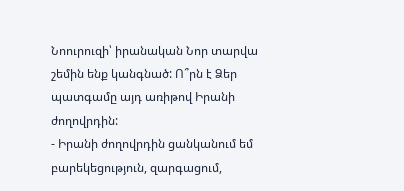Նոուրուզի՝ իրանական Նոր տարվա շեմին ենք կանգնած: Ո՞րն է Ձեր պատգամը այդ առիթով Իրանի ժողովրդին:
- Իրանի ժողովրդին ցանկանում եմ բարեկեցություն, զարգացում,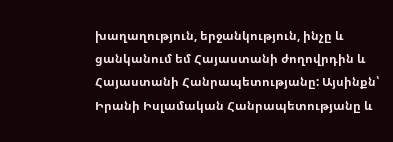խաղաղություն, երջանկություն, ինչը և ցանկանում եմ Հայաստանի ժողովրդին և Հայաստանի Հանրապետությանը: Այսինքն՝ Իրանի Իսլամական Հանրապետությանը և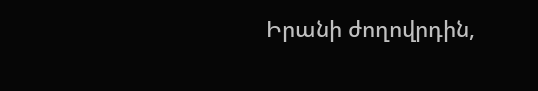Իրանի ժողովրդին,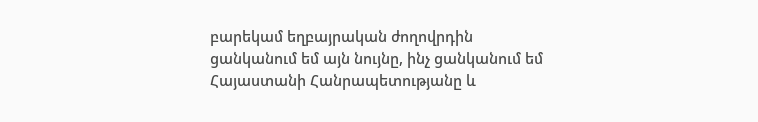բարեկամ եղբայրական ժողովրդին ցանկանում եմ այն նույնը, ինչ ցանկանում եմ Հայաստանի Հանրապետությանը և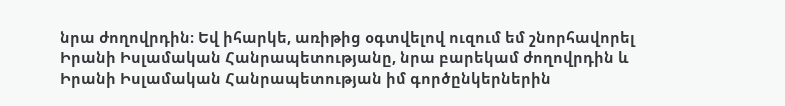նրա ժողովրդին։ Եվ իհարկե, առիթից օգտվելով ուզում եմ շնորհավորել Իրանի Իսլամական Հանրապետությանը, նրա բարեկամ ժողովրդին և Իրանի Իսլամական Հանրապետության իմ գործընկերներին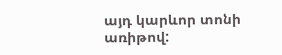այդ կարևոր տոնի առիթով: